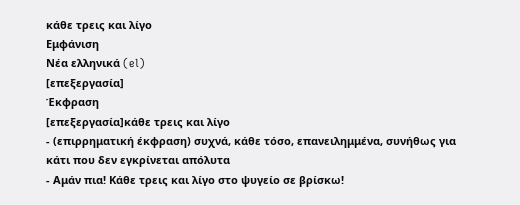κάθε τρεις και λίγο
Εμφάνιση
Νέα ελληνικά (el)
[επεξεργασία]
Έκφραση
[επεξεργασία]κάθε τρεις και λίγο
- (επιρρηματική έκφραση) συχνά, κάθε τόσο, επανειλημμένα, συνήθως για κάτι που δεν εγκρίνεται απόλυτα
- Αμάν πια! Κάθε τρεις και λίγο στο ψυγείο σε βρίσκω!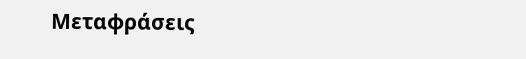Μεταφράσεις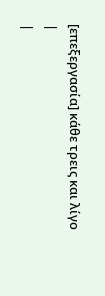[επεξεργασία] κάθε τρεις και λίγο
|
|